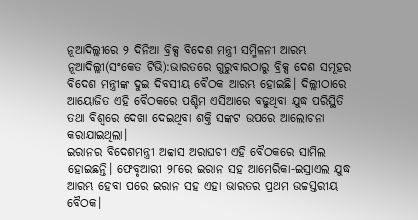ନୂଆଦିଲ୍ଲୀରେ ୨ ଦିନିଆ ବ୍ରିକ୍ସ ବିଦେଶ ମନ୍ତ୍ରୀ ସମ୍ମିଳନୀ ଆରମ୍ଭ
ନୂଆଦିଲ୍ଲୀ(ସଂକେତ ଟିଭି):ଭାରତରେ ଗୁରୁବାରଠାରୁ ବ୍ରିକ୍ସ ଦେଶ ସମୂହର ବିଦେଶ ମନ୍ତ୍ରୀଙ୍କ ଦୁଇ ଦିବସୀୟ ବୈଠକ ଆରମ୍ଭ ହୋଇଛି। ଦିଲ୍ଲୀଠାରେ ଆୟୋଜିତ ଏହି ବୈଠକରେ ପଶ୍ଚିମ ଏସିଆରେ ବଢୁଥିବା ଯୁଦ୍ଧ ପରିସ୍ଥିତି ତଥା ବିଶ୍ୱରେ ଦେଖା ଦେଇଥିବା ଶକ୍ତି ସଙ୍କଟ ଉପରେ ଆଲୋଚନା କରାଯାଇଥିଲା।
ଇରାନର ବିଦେଶମନ୍ତ୍ରୀ ଅବ୍ବାସ ଅରାଘଚୀ ଏହି ବୈଠକରେ ସାମିଲ ହୋଇଛନ୍ତି। ଫେବୃଆରୀ ୨୮ରେ ଇରାନ ସହ ଆମେରିକା-ଇସ୍ରାଏଲ ଯୁଦ୍ଧ ଆରମ୍ଭ ହେବା ପରେ ଇରାନ ସହ ଏହା ଭାରତର ପ୍ରଥମ ଉଚ୍ଚସ୍ତରୀୟ ବୈଠକ।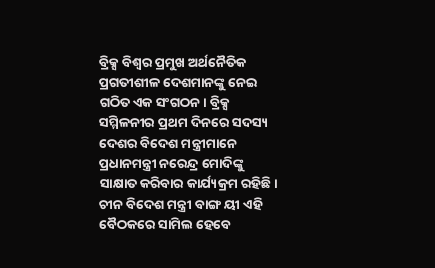ବ୍ରିକ୍ସ ବିଶ୍ୱର ପ୍ରମୁଖ ଅର୍ଥନୈତିକ ପ୍ରଗତୀଶୀଳ ଦେଶମାନଙ୍କୁ ନେଇ ଗଠିତ ଏକ ସଂଗଠନ। ବ୍ରିକ୍ସ ସମ୍ମିଳନୀର ପ୍ରଥମ ଦିନରେ ସଦସ୍ୟ ଦେଶର ବିଦେଶ ମନ୍ତ୍ରୀମାନେ ପ୍ରଧାନମନ୍ତ୍ରୀ ନରେନ୍ଦ୍ର ମୋଦିଙ୍କୁ ସାକ୍ଷାତ କରିବାର କାର୍ଯ୍ୟକ୍ରମ ରହିଛି।
ଚୀନ ବିଦେଶ ମନ୍ତ୍ରୀ ବାଙ୍ଗ ୟୀ ଏହି ବୈଠକରେ ସାମିଲ ହେବେ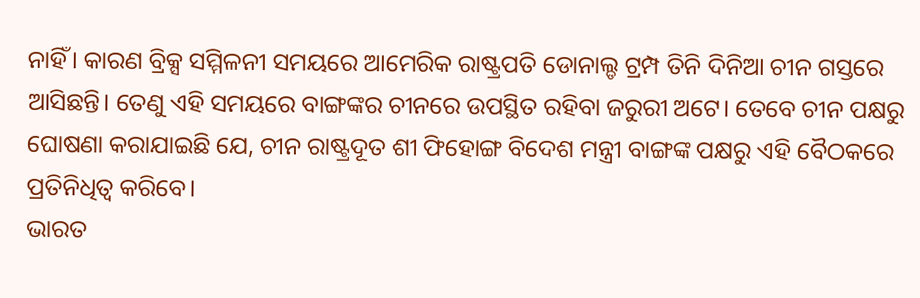ନାହିଁ। କାରଣ ବ୍ରିକ୍ସ ସମ୍ମିଳନୀ ସମୟରେ ଆମେରିକ ରାଷ୍ଟ୍ରପତି ଡୋନାଲ୍ଡ ଟ୍ରମ୍ପ ତିନି ଦିନିଆ ଚୀନ ଗସ୍ତରେ ଆସିଛନ୍ତି। ତେଣୁ ଏହି ସମୟରେ ବାଙ୍ଗଙ୍କର ଚୀନରେ ଉପସ୍ଥିତ ରହିବା ଜରୁରୀ ଅଟେ। ତେବେ ଚୀନ ପକ୍ଷରୁ ଘୋଷଣା କରାଯାଇଛି ଯେ, ଚୀନ ରାଷ୍ଟ୍ରଦୂତ ଶୀ ଫିହୋଙ୍ଗ ବିଦେଶ ମନ୍ତ୍ରୀ ବାଙ୍ଗଙ୍କ ପକ୍ଷରୁ ଏହି ବୈଠକରେ ପ୍ରତିନିଧିତ୍ୱ କରିବେ।
ଭାରତ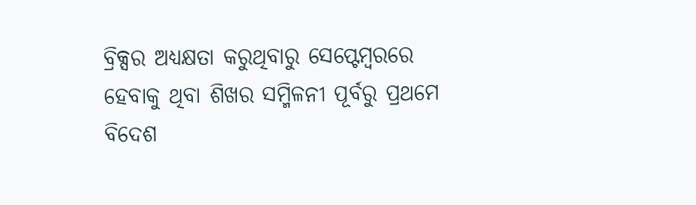ବ୍ରିକ୍ସର ଅଧ୍ୟକ୍ଷତା କରୁଥିବାରୁ ସେପ୍ଟେମ୍ବରରେ ହେବାକୁ ଥିବା ଶିଖର ସମ୍ମିଳନୀ ପୂର୍ବରୁ ପ୍ରଥମେ ବିଦେଶ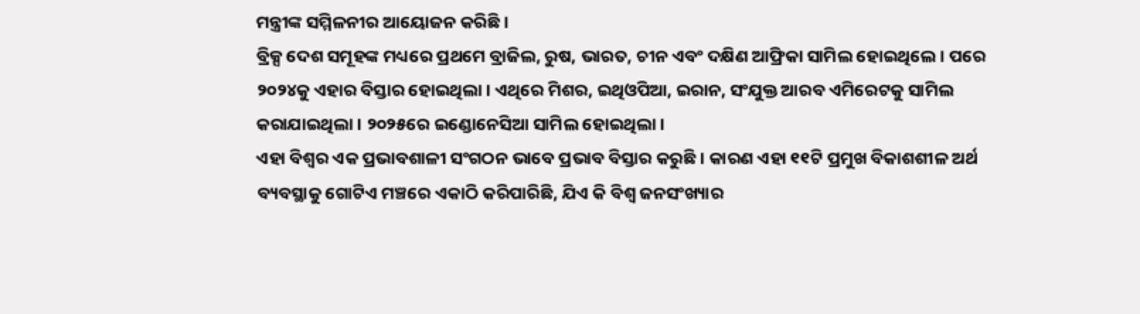ମନ୍ତ୍ରୀଙ୍କ ସମ୍ମିଳନୀର ଆୟୋଜନ କରିଛି।
ବ୍ରିକ୍ସ ଦେଶ ସମୂହଙ୍କ ମଧ୍ୟରେ ପ୍ରଥମେ ବ୍ରାଜିଲ, ରୁଷ, ଭାରତ, ଚୀନ ଏବଂ ଦକ୍ଷିଣ ଆଫ୍ରିକା ସାମିଲ ହୋଇଥିଲେ। ପରେ ୨୦୨୪କୁ ଏହାର ବିସ୍ତାର ହୋଇଥିଲା। ଏଥିରେ ମିଶର, ଇଥିଓପିଆ, ଇରାନ, ସଂଯୁକ୍ତ ଆରବ ଏମିରେଟକୁ ସାମିଲ କରାଯାଇଥିଲା। ୨୦୨୫ରେ ଇଣ୍ଡୋନେସିଆ ସାମିଲ ହୋଇଥିଲା।
ଏହା ବିଶ୍ୱର ଏକ ପ୍ରଭାବଶାଳୀ ସଂଗଠନ ଭାବେ ପ୍ରଭାବ ବିସ୍ତାର କରୁଛି। କାରଣ ଏହା ୧୧ଟି ପ୍ରମୁଖ ବିକାଶଶୀଳ ଅର୍ଥ ବ୍ୟବସ୍ଥାକୁ ଗୋଟିଏ ମଞ୍ଚରେ ଏକାଠି କରିପାରିଛି, ଯିଏ କି ବିଶ୍ୱ ଜନସଂଖ୍ୟାର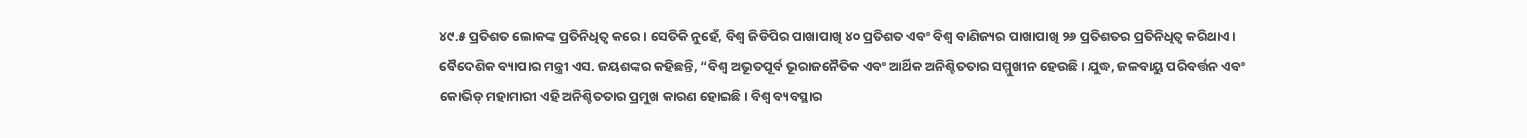୪୯.୫ ପ୍ରତିଶତ ଲୋକଙ୍କ ପ୍ରତିନିଧିତ୍ୱ କରେ। ସେତିକି ନୁହେଁ, ବିଶ୍ୱ ଜିଡିପିର ପାଖାପାଖି ୪୦ ପ୍ରତିଶତ ଏବଂ ବିଶ୍ୱ ବାଣିଜ୍ୟର ପାଖାପାଖି ୨୬ ପ୍ରତିଶତର ପ୍ରତିନିଧିତ୍ୱ କରିଥାଏ।
ବୈଦେଶିକ ବ୍ୟାପାର ମନ୍ତ୍ରୀ ଏସ. ଜୟଶଙ୍କର କହିଛନ୍ତି, “ବିଶ୍ୱ ଅଭୂତପୂର୍ବ ଭୂରାଜନୈତିକ ଏବଂ ଆର୍ଥିକ ଅନିଶ୍ଚିତତାର ସମ୍ମୁଖୀନ ହେଉଛି। ଯୁଦ୍ଧ, ଜଳବାୟୁ ପରିବର୍ତ୍ତନ ଏବଂ କୋଭିଡ୍ ମହାମାରୀ ଏହି ଅନିଶ୍ଚିତତାର ପ୍ରମୁଖ କାରଣ ହୋଇଛି। ବିଶ୍ୱ ବ୍ୟବସ୍ଥାର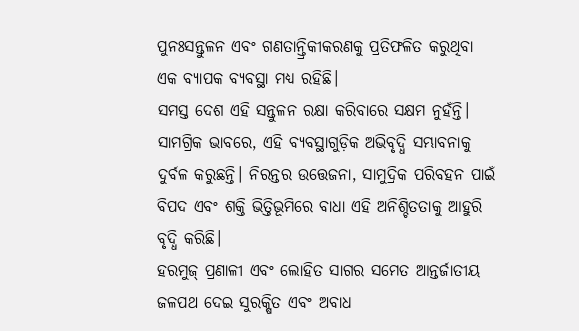ପୁନଃସନ୍ତୁଳନ ଏବଂ ଗଣତାନ୍ତ୍ରିକୀକରଣକୁ ପ୍ରତିଫଳିତ କରୁଥିବା ଏକ ବ୍ୟାପକ ବ୍ୟବସ୍ଥା ମଧ୍ୟ ରହିଛି।
ସମସ୍ତ ଦେଶ ଏହି ସନ୍ତୁଳନ ରକ୍ଷା କରିବାରେ ସକ୍ଷମ ନୁହଁନ୍ତି। ସାମଗ୍ରିକ ଭାବରେ, ଏହି ବ୍ୟବସ୍ଥାଗୁଡ଼ିକ ଅଭିବୃଦ୍ଧି ସମ୍ଭାବନାକୁ ଦୁର୍ବଳ କରୁଛନ୍ତି। ନିରନ୍ତର ଉତ୍ତେଜନା, ସାମୁଦ୍ରିକ ପରିବହନ ପାଇଁ ବିପଦ ଏବଂ ଶକ୍ତି ଭିତ୍ତିଭୂମିରେ ବାଧା ଏହି ଅନିଶ୍ଚିତତାକୁ ଆହୁରି ବୃଦ୍ଧି କରିଛି।
ହରମୁଜ୍ ପ୍ରଣାଳୀ ଏବଂ ଲୋହିତ ସାଗର ସମେତ ଆନ୍ତର୍ଜାତୀୟ ଜଳପଥ ଦେଇ ସୁରକ୍ଷିତ ଏବଂ ଅବାଧ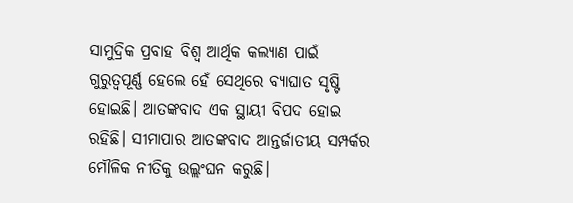ସାମୁଦ୍ରିକ ପ୍ରବାହ ବିଶ୍ୱ ଆର୍ଥିକ କଲ୍ୟାଣ ପାଇଁ ଗୁରୁତ୍ୱପୂର୍ଣ୍ଣ ହେଲେ ହେଁ ସେଥିରେ ବ୍ୟାଘାତ ସୃଷ୍ଟି ହୋଇଛି। ଆତଙ୍କବାଦ ଏକ ସ୍ଥାୟୀ ବିପଦ ହୋଇ ରହିଛି। ସୀମାପାର ଆତଙ୍କବାଦ ଆନ୍ତର୍ଜାତୀୟ ସମ୍ପର୍କର ମୌଳିକ ନୀତିକୁ ଉଲ୍ଲଂଘନ କରୁଛି।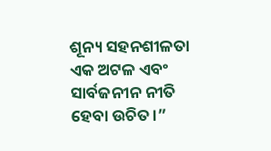ଶୂନ୍ୟ ସହନଶୀଳତା ଏକ ଅଟଳ ଏବଂ ସାର୍ବଜନୀନ ନୀତି ହେବା ଉଚିତ।”